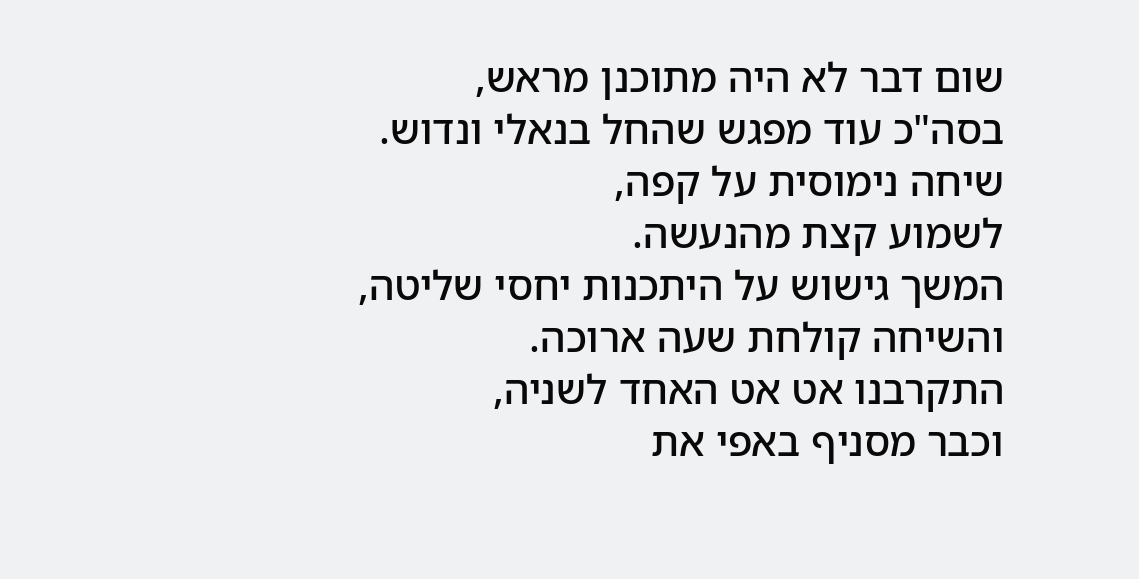שום דבר לא היה מתוכנן מראש,
בסה"כ עוד מפגש שהחל בנאלי ונדוש.
שיחה נימוסית על קפה,
לשמוע קצת מהנעשה.
המשך גישוש על היתכנות יחסי שליטה,
והשיחה קולחת שעה ארוכה.
התקרבנו אט אט האחד לשניה,
וכבר מסניף באפי את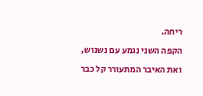ריחה.
הקפה השני נגמע עם נשנוש,
ואת האיבר המתעורר קל כבר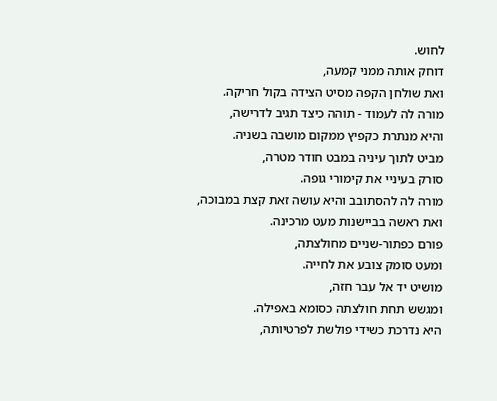לחוש.
דוחק אותה ממני קמעה,
ואת שולחן הקפה מסיט הצידה בקול חריקה.
מורה לה לעמוד - תוהה כיצד תגיב לדרישה,
והיא מנתרת כקפיץ ממקום מושבה בשניה.
מביט לתוך עיניה במבט חודר מטרה,
סורק בעיניי את קימורי גופה.
מורה לה להסתובב והיא עושה זאת קצת במבוכה,
ואת ראשה בביישנות מעט מרכינה.
פורם כפתור-שניים מחולצתה,
ומעט סומק צובע את לחייה.
מושיט יד אל עבר חזה,
ומגשש תחת חולצתה כסומא באפילה.
היא נדרכת כשידי פולשת לפרטיותה,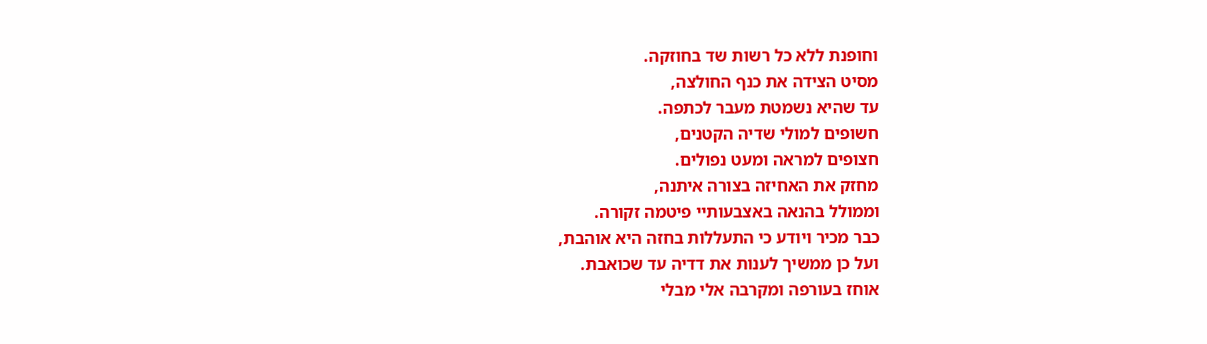וחופנת ללא כל רשות שד בחוזקה.
מסיט הצידה את כנף החולצה,
עד שהיא נשמטת מעבר לכתפה.
חשופים למולי שדיה הקטנים,
חצופים למראה ומעט נפולים.
מחזק את האחיזה בצורה איתנה,
וממולל בהנאה באצבעותיי פיטמה זקורה.
כבר מכיר ויודע כי התעללות בחזה היא אוהבת,
ועל כן ממשיך לענות את דדיה עד שכואבת.
אוחז בעורפה ומקרבה אלי מבלי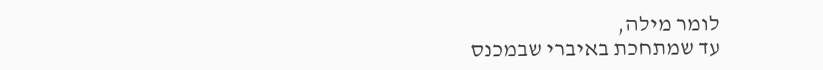לומר מילה,
עד שמתחכת באיברי שבמכנס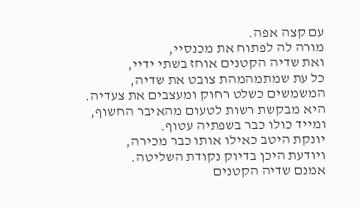עם קצה אפה.
מורה לה לפתוח את מכנסיי,
ואת שדיה הקטנים אוחז בשתי ידיי,
כל עת שמתמהמהת צובט את שדיה,
המשמשים כשלט רחוק ומעצבים את צעדיה.
היא מבקשת רשות לטעום מהאיבר החשוף,
ומייד כולו כבר בשפתיה עטוף.
יונקת היטב כאילו אותו כבר מכירה,
ויודעת היכן בדיוק נקודת השליטה.
אמנם שדיה הקטנים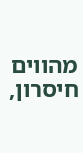מהווים חיסרון,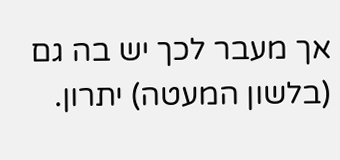אך מעבר לכך יש בה גם (בלשון המעטה) יתרון.